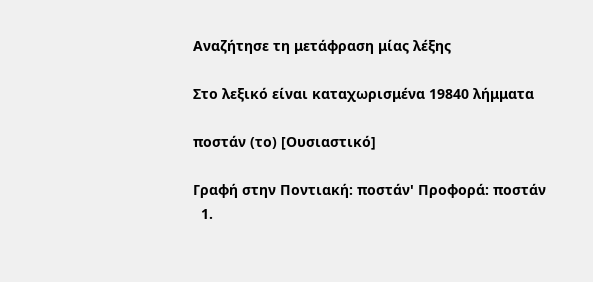Αναζήτησε τη μετάφραση μίας λέξης

Στο λεξικό είναι καταχωρισμένα 19840 λήμματα

ποστάν (το) [Ουσιαστικό]

Γραφή στην Ποντιακή: ποστάν' Προφορά: ποστάν
  1.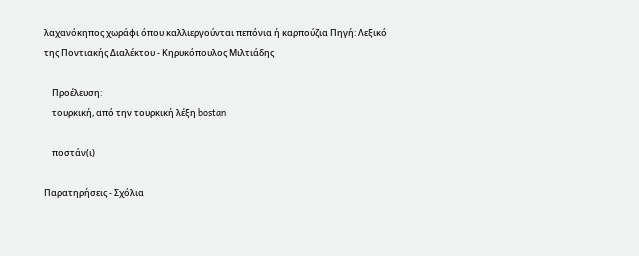λαχανόκηπος χωράφι όπου καλλιεργούνται πεπόνια ή καρπούζια Πηγή: Λεξικό της Ποντιακής Διαλέκτου - Κηρυκόπουλος Μιλτιάδης

    Προέλευση:
    τουρκική, από την τουρκική λέξη bostan

    ποστάν(ι)

Παρατηρήσεις - Σχόλια